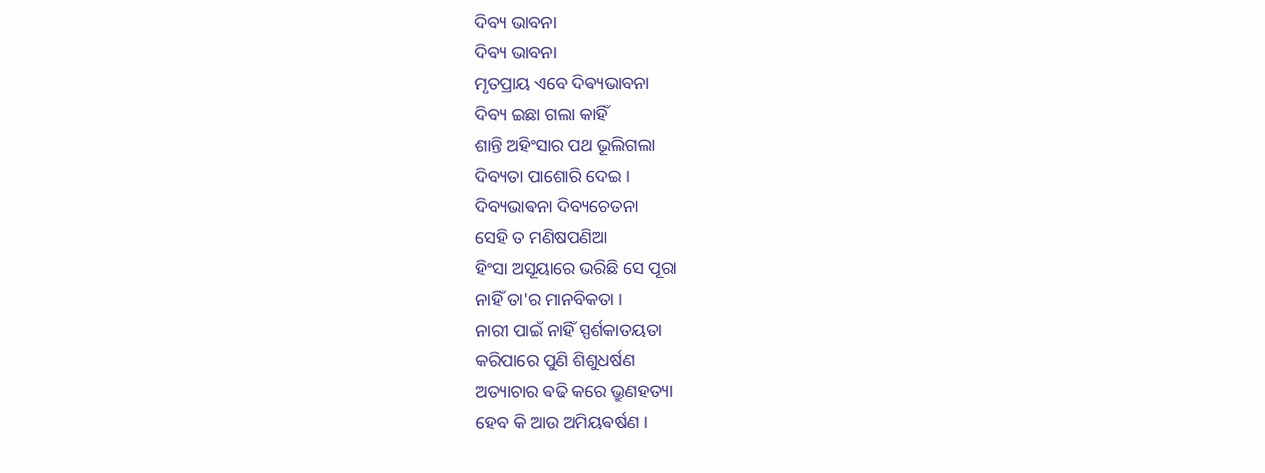ଦିବ୍ୟ ଭାବନା
ଦିବ୍ୟ ଭାବନା
ମୃତପ୍ରାୟ ଏବେ ଦିଵ୍ୟଭାବନା
ଦିବ୍ୟ ଇଛା ଗଲା କାହିଁ
ଶାନ୍ତି ଅହିଂସାର ପଥ ଭୂଲିଗଲା
ଦିବ୍ୟତା ପାଶୋରି ଦେଇ ।
ଦିବ୍ୟଭାଵନା ଦିବ୍ୟଚେତନା
ସେହି ତ ମଣିଷପଣିଆ
ହିଂସା ଅସୂୟାରେ ଭରିଛି ସେ ପୂରା
ନାହିଁ ତା'ର ମାନବିକତା ।
ନାରୀ ପାଇଁ ନାହିଁ ସ୍ପର୍ଶକାତୟତା
କରିପାରେ ପୁଣି ଶିଶୁଧର୍ଷଣ
ଅତ୍ୟାଚାର ଵଢି କରେ ଭ୍ରୁଣହତ୍ୟା
ହେବ କି ଆଉ ଅମିୟଵର୍ଷଣ ।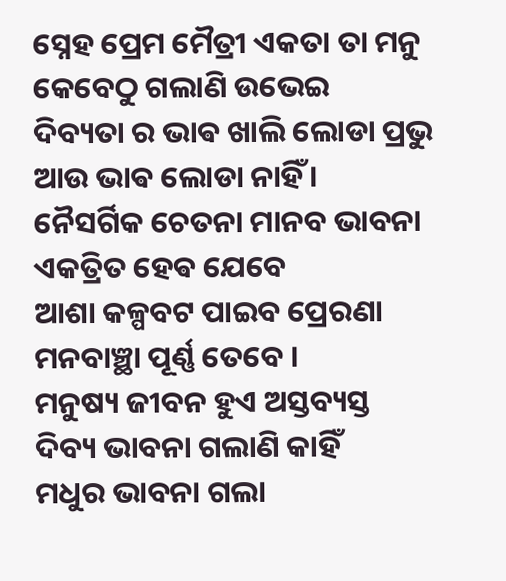ସ୍ନେହ ପ୍ରେମ ମୈତ୍ରୀ ଏକତା ତା ମନୁ
କେବେଠୁ ଗଲାଣି ଉଭେଇ
ଦିବ୍ୟତା ର ଭାଵ ଖାଲି ଲୋଡା ପ୍ରଭୁ
ଆଉ ଭାଵ ଲୋଡା ନାହିଁ ।
ନୈସର୍ଗିକ ଚେତନା ମାନବ ଭାବନା
ଏକତ୍ରିତ ହେଵ ଯେବେ
ଆଶା କଳ୍ପବଟ ପାଇବ ପ୍ରେରଣା
ମନବାଞ୍ଛା ପୂର୍ଣ୍ଣ ତେବେ ।
ମନୁଷ୍ୟ ଜୀବନ ହୁଏ ଅସ୍ତବ୍ୟସ୍ତ
ଦିବ୍ୟ ଭାବନା ଗଲାଣି କାହିଁ
ମଧୁର ଭାବନା ଗଲା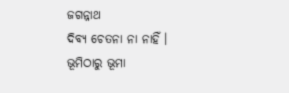ଜଗନ୍ନାଥ
ଦିବ୍ୟ ଚେତନା ନା ନାହିଁ ।
ଭୂମିଠାରୁ ଭୂମା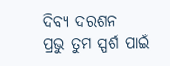ଦିବ୍ୟ ଦରଶନ
ପ୍ରଭୁ ତୁମ ସ୍ପର୍ଶ ପାଇଁ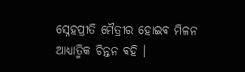ସ୍ନେହପ୍ରୀତି ମୈତ୍ରୀର ହୋଇଵ ମିଳନ
ଆଧ୍ୟାତ୍ମିକ ଚିନ୍ତନ ଵହି ।